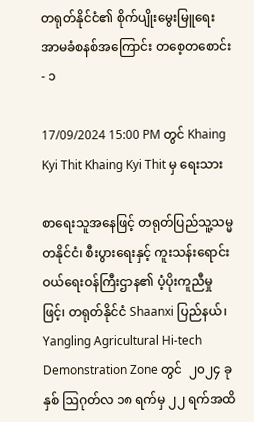တရုတ်နိုင်ငံ၏ စိုက်ပျိုးမွေးမြူရေး အာမခံစနစ်အကြောင်း တစေ့တစောင်း - ၁

17/09/2024 15:00 PM တွင် Khaing Kyi Thit Khaing Kyi Thit မှ ရေးသား

စာရေးသူအနေဖြင့် တရုတ်ပြည်သူ့သမ္မတနိုင်ငံ၊ စီးပွားရေးနှင့် ကူးသန်းရောင်းဝယ်ရေးဝန်ကြီးဌာန၏ ပံ့ပိုးကူညီမှုဖြင့်၊ တရုတ်နိုင်ငံ Shaanxi ပြည်နယ်၊ Yangling Agricultural Hi-tech Demonstration Zone တွင်  ၂၀၂၄ ခုနှစ် ဩဂုတ်လ ၁၈ ရက်မှ ၂၂ ရက်အထိ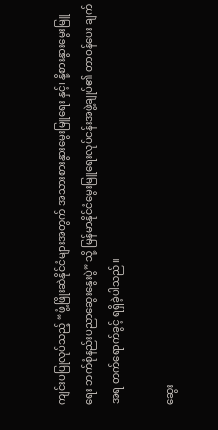ကျင်းပပြုလုပ်သည့် “ဖွံ့ဖြိုးဆဲနိုင်ငံများအတွက် အသားစားနွားမွေးမြူရေး နှင့်၊ နို့စားနွားမွေးမြူရေး ဘက်စုံနည်းပညာဆွေးနွေးပွဲ” သို့ မြန်မာနိုင်ငံမွေးမြူရေးလုပ်ငန်းအဖွဲ့ချုပ်၏ တာဝန်ပေး ချက်အရ တက်ရောက်ခွင့် ရရှိခဲ့ပါသည်။

ဆွေး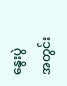နွေးပွဲအတွင်း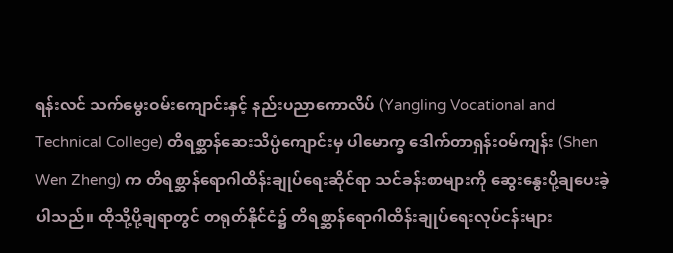ရန်းလင် သက်မွေးဝမ်းကျောင်းနှင့် နည်းပညာကောလိပ် (Yangling Vocational and Technical College) တိရစ္ဆာန်ဆေးသိပ္ပံကျောင်းမှ ပါမောက္ခ ဒေါက်တာရှန်းဝမ်ကျန်း (Shen Wen Zheng) က တိရစ္ဆာန်ရောဂါထိန်းချုပ်ရေးဆိုင်ရာ သင်ခန်းစာများကို ဆွေးနွေးပို့ချပေးခဲ့ပါသည်။ ထိုသို့ပို့ချရာတွင် တရုတ်နိုင်ငံ၌ တိရစ္ဆာန်ရောဂါထိန်းချုပ်ရေးလုပ်ငန်းများ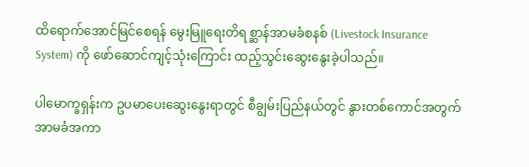ထိရောက်အောင်မြင်စေရန် မွေးမြူရေးတိရစ္ဆာန်အာမခံစနစ် (Livestock Insurance System) ကို ဖော်ဆောင်ကျင့်သုံးကြောင်း ထည့်သွင်းဆွေးနွေးခဲ့ပါသည်။

ပါမောက္ခရှန်းက ဥပမာပေးဆွေးနွေးရာတွင် စီချွမ်းပြည်နယ်တွင် နွားတစ်ကောင်အတွက် အာမခံအကာ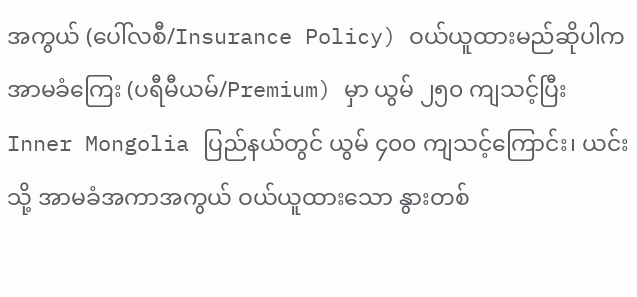အကွယ် (ပေါ်လစီ/Insurance Policy) ဝယ်ယူထားမည်ဆိုပါက အာမခံကြေး (ပရီမီယမ်/Premium) မှာ ယွမ် ၂၅၀ ကျသင့်ပြီး Inner Mongolia ပြည်နယ်တွင် ယွမ် ၄၀၀ ကျသင့်ကြောင်း၊ ယင်းသို့ အာမခံအကာအကွယ် ဝယ်ယူထားသော နွားတစ်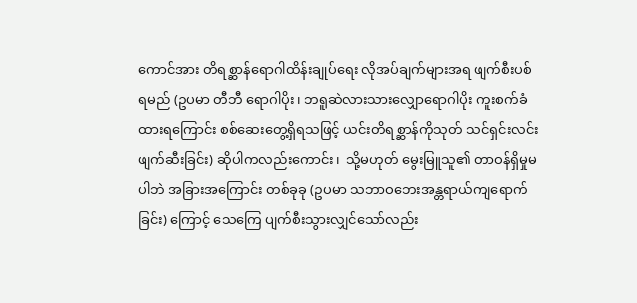ကောင်အား တိရစ္ဆာန်ရောဂါထိန်းချုပ်ရေး လိုအပ်ချက်များအရ ဖျက်စီးပစ်ရမည် (ဥပမာ တီဘီ ရောဂါပိုး၊ ဘရူဆဲလားသားလျှောရောဂါပိုး ကူးစက်ခံထားရကြောင်း စစ်ဆေးတွေ့ရှိရသဖြင့် ယင်းတိရစ္ဆာန်ကိုသုတ် သင်ရှင်းလင်းဖျက်ဆီးခြင်း) ဆိုပါကလည်းကောင်း၊  သို့မဟုတ် မွေးမြူသူ၏ တာဝန်ရှိမှုမပါဘဲ အခြားအကြောင်း တစ်ခုခု (ဥပမာ သဘာဝဘေးအန္တရာယ်ကျရောက်ခြင်း) ကြောင့် သေကြေ ပျက်စီးသွားလျှင်သော်လည်း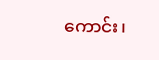ကောင်း၊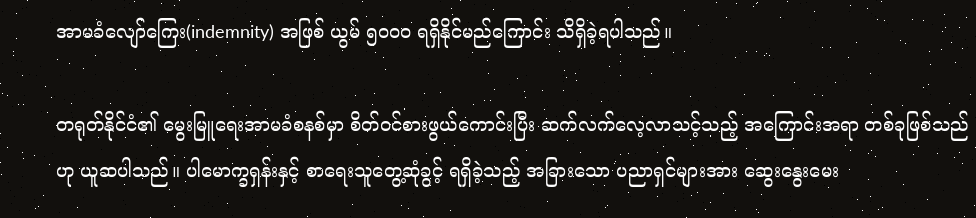အာမခံလျော်ကြေး(indemnity) အဖြစ် ယွမ် ၅၀၀၀ ရရှိနိုင်မည်ကြောင်း သိရှိခဲ့ရပါသည်။

တရုတ်နိုင်ငံ၏ မွေးမြူရေးအာမခံစနစ်မှာ စိတ်ဝင်စားဖွယ်ကောင်းပြီး ဆက်လက်လေ့လာသင့်သည့် အကြောင်းအရာ တစ်ခုဖြစ်သည်ဟု ယူဆပါသည်။ ပါမောက္ခရှန်းနှင့် စာရေးသူတွေ့ဆုံခွင့် ရရှိခဲ့သည့် အခြားသော ပညာရှင်များအား ဆွေးနွေးမေး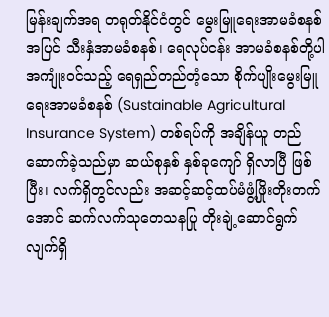မြန်းချက်အရ တရုတ်နိုင်ငံတွင် မွေးမြူရေးအာမခံစနစ်အပြင် သီးနှံအာမခံစနစ်၊ ရေလုပ်ငန်း အာမခံစနစ်တို့ပါ အကျုံးဝင်သည့် ရေရှည်တည်တံ့သော စိုက်ပျိုးမွေးမြူရေးအာမခံစနစ် (Sustainable Agricultural Insurance System) တစ်ရပ်ကို အချိန်ယူ တည်ဆောက်ခဲ့သည်မှာ ဆယ်စုနှစ် နှစ်ခုကျော် ရှိလာပြီ ဖြစ်ပြီး၊ လက်ရှိတွင်လည်း အဆင့်ဆင့်ထပ်မံဖွံ့ဖြိုးတိုးတက်အောင် ဆက်လက်သုတေသနပြု တိုးချဲ့ဆောင်ရွက်လျက်ရှိ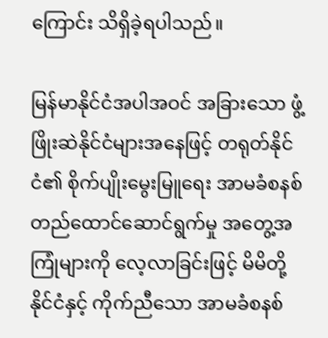ကြောင်း သိရှိခဲ့ရပါသည်။

မြန်မာနိုင်ငံအပါအဝင် အခြားသော ဖွံ့ဖြိုးဆဲနိုင်ငံများအနေဖြင့် တရုတ်နိုင်ငံ၏ စိုက်ပျိုးမွေးမြူရေး အာမခံစနစ် တည်ထောင်ဆောင်ရွက်မှု အတွေ့အကြုံများကို လေ့လာခြင်းဖြင့် မိမိတို့နိုင်ငံနှင့် ကိုက်ညီသော အာမခံစနစ်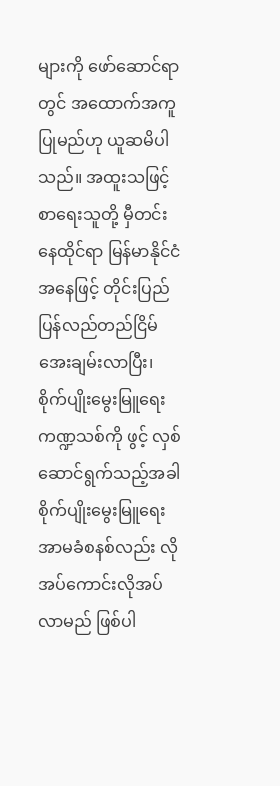များကို ဖော်ဆောင်ရာတွင် အထောက်အကူပြုမည်ဟု ယူဆမိပါသည်။ အထူးသဖြင့် စာရေးသူတို့ မှီတင်းနေထိုင်ရာ မြန်မာနိုင်ငံအနေဖြင့် တိုင်းပြည် ပြန်လည်တည်ငြိမ်အေးချမ်းလာပြီး၊ စိုက်ပျိုးမွေးမြူရေးကဏ္ဍသစ်ကို ဖွင့် လှစ်ဆောင်ရွက်သည့်အခါ စိုက်ပျိုးမွေးမြူရေးအာမခံစနစ်လည်း လိုအပ်ကောင်းလိုအပ်လာမည် ဖြစ်ပါ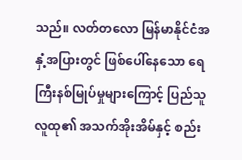သည်။ လတ်တလော မြန်မာနိုင်ငံအနှံ့အပြားတွင် ဖြစ်ပေါ်နေသော ရေကြီးနစ်မြုပ်မှုများကြောင့် ပြည်သူလူထု၏ အသက်အိုးအိမ်နှင့် စည်း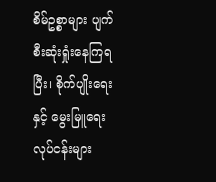စိမ်ဥစ္စာများ ပျက်စီးဆုံးရှုံးနေကြရပြီး၊ စိုက်ပျိုးရေးနှင့် မွေးမြူရေးလုပ်ငန်းများ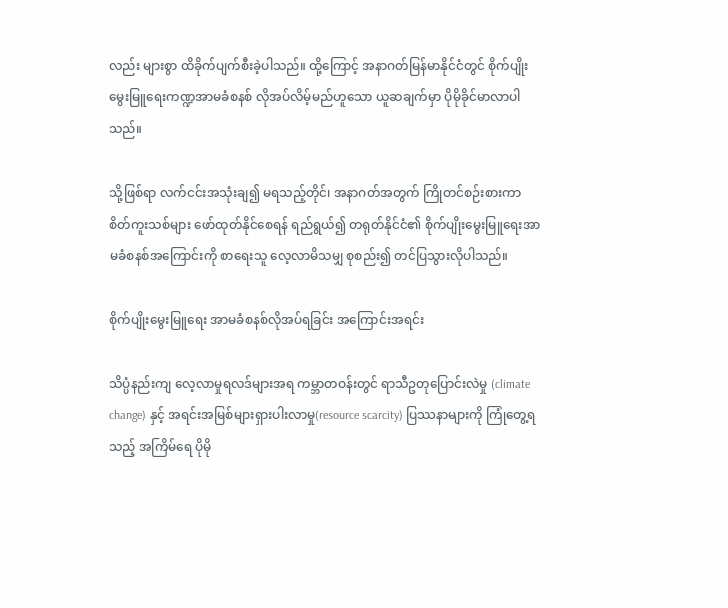လည်း များစွာ ထိခိုက်ပျက်စီးခဲ့ပါသည်။ ထို့ကြောင့် အနာဂတ်မြန်မာနိုင်ငံတွင် စိုက်ပျိုးမွေးမြူရေးကဏ္ဍအာမခံစနစ် လိုအပ်လိမ့်မည်ဟူသော ယူဆချက်မှာ ပိုမိုခိုင်မာလာပါသည်။

သို့ဖြစ်ရာ လက်ငင်းအသုံးချ၍ မရသည့်တိုင်၊ အနာဂတ်အတွက် ကြိုတင်စဉ်းစားကာ စိတ်ကူးသစ်များ ဖော်ထုတ်နိုင်စေရန် ရည်ရွယ်၍ တရုတ်နိုင်ငံ၏ စိုက်ပျိုးမွေးမြူရေးအာမခံစနစ်အကြောင်းကို စာရေးသူ လေ့လာမိသမျှ စုစည်း၍ တင်ပြသွားလိုပါသည်။

စိုက်ပျိုးမွေးမြူရေး အာမခံစနစ်လိုအပ်ရခြင်း အကြောင်းအရင်း

သိပ္ပံနည်းကျ လေ့လာမှုရလဒ်များအရ ကမ္ဘာတဝန်းတွင် ရာသီဥတုပြောင်းလဲမှု (climate change) နှင့် အရင်းအမြစ်များရှားပါးလာမှု(resource scarcity) ပြဿနာများကို ကြုံတွေ့ရသည့် အကြိမ်ရေ ပိုမို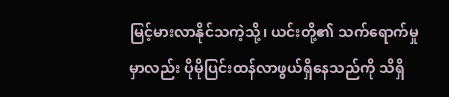မြင့်မားလာနိုင်သကဲ့သို့၊ ယင်းတို့၏ သက်ရောက်မှုမှာလည်း ပိုမိုပြင်းထန်လာဖွယ်ရှိနေသည်ကို သိရှိ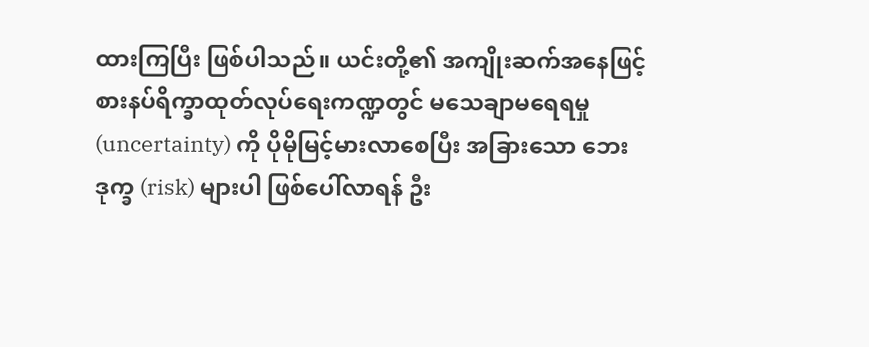ထားကြပြီး ဖြစ်ပါသည်။ ယင်းတို့၏ အကျိုးဆက်အနေဖြင့် စားနပ်ရိက္ခာထုတ်လုပ်ရေးကဏ္ဍတွင် မသေချာမရေရမှု (uncertainty) ကို ပိုမိုမြင့်မားလာစေပြီး အခြားသော ဘေးဒုက္ခ (risk) များပါ ဖြစ်ပေါ်လာရန် ဦး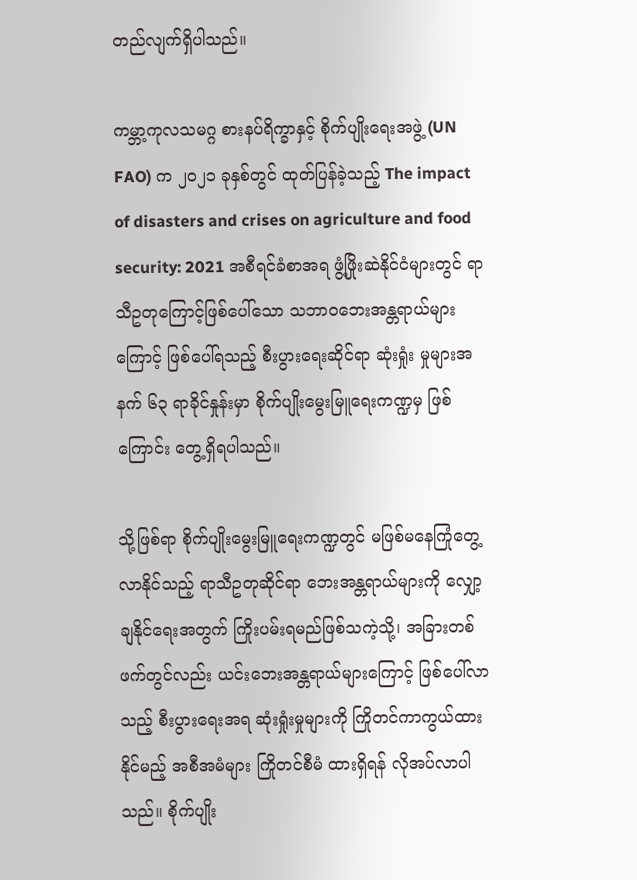တည်လျက်ရှိပါသည်။

ကမ္ဘာ့ကုလသမဂ္ဂ စားနပ်ရိက္ခာနှင့် စိုက်ပျိုးရေးအဖွဲ့ (UN FAO) က ၂၀၂၁ ခုနှစ်တွင် ထုတ်ပြန်ခဲ့သည့် The impact of disasters and crises on agriculture and food security: 2021 အစီရင်ခံစာအရ ဖွံ့ဖြိုးဆဲနိုင်ငံများတွင် ရာသီဥတုကြောင့်ဖြစ်ပေါ်သော သဘာဝဘေးအန္တရာယ်များကြောင့် ဖြစ်ပေါ်ရသည့် စီးပွားရေးဆိုင်ရာ ဆုံးရှုံး မှုများအနက် ၆၃ ရာခိုင်နှုန်းမှာ စိုက်ပျိုးမွေးမြူရေးကဏ္ဍမှ ဖြစ်ကြောင်း တွေ့ရှိရပါသည်။

သို့ဖြစ်ရာ စိုက်ပျိုးမွေးမြူရေးကဏ္ဍတွင် မဖြစ်မနေကြုံတွေ့လာနိုင်သည့် ရာသီဥတုဆိုင်ရာ ဘေးအန္တရာယ်များကို လျှော့ချနိုင်ရေးအတွက် ကြိုးပမ်းရမည်ဖြစ်သကဲ့သို့၊ အခြားတစ်ဖက်တွင်လည်း ယင်းဘေးအန္တရာယ်များကြောင့် ဖြစ်ပေါ်လာသည့် စီးပွားရေးအရ ဆုံးရှုံးမှုများကို ကြိုတင်ကာကွယ်ထားနိုင်မည့် အစီအမံများ ကြိုတင်စီမံ ထားရှိရန် လိုအပ်လာပါသည်။ စိုက်ပျိုး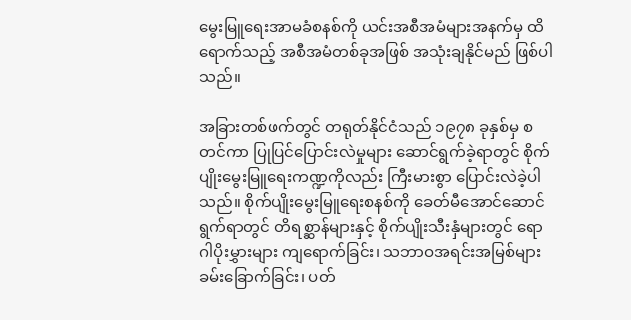မွေးမြူရေးအာမခံစနစ်ကို ယင်းအစီအမံများအနက်မှ ထိရောက်သည့် အစီအမံတစ်ခုအဖြစ် အသုံးချနိုင်မည် ဖြစ်ပါသည်။

အခြားတစ်ဖက်တွင် တရုတ်နိုင်ငံသည် ၁၉၇၈ ခုနှစ်မှ စတင်ကာ ပြုပြင်ပြောင်းလဲမှုများ ဆောင်ရွက်ခဲ့ရာတွင် စိုက်ပျိုးမွေးမြူရေးကဏ္ဍကိုလည်း ကြီးမားစွာ ပြောင်းလဲခဲ့ပါသည်။ စိုက်ပျိုးမွေးမြူရေးစနစ်ကို ခေတ်မီအောင်ဆောင်ရွက်ရာတွင် တိရစ္ဆာန်များနှင့် စိုက်ပျိုးသီးနှံများတွင် ရောဂါပိုးမွှားများ ကျရောက်ခြင်း၊ သဘာဝအရင်းအမြစ်များ ခမ်းခြောက်ခြင်း၊ ပတ်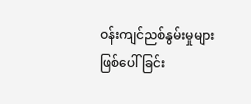ဝန်းကျင်ညစ်နွမ်းမှုများ ဖြစ်ပေါ်ခြင်း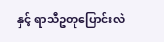နှင့် ရာသီဥတုပြောင်းလဲ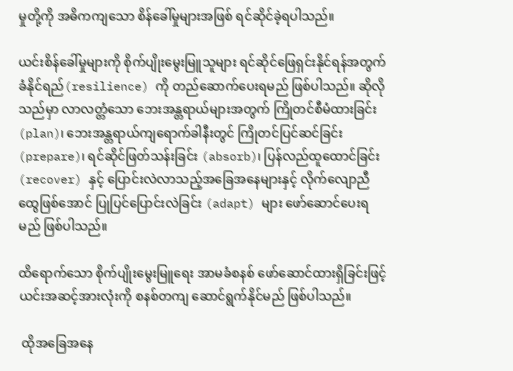မှုတို့ကို အဓိကကျသော စိန်ခေါ်မှုများအဖြစ် ရင်ဆိုင်ခဲ့ရပါသည်။

ယင်းစိန်ခေါ်မှုများကို စိုက်ပျိုးမွေးမြူသူများ ရင်ဆိုင်ဖြေရှင်းနိုင်ရန်အတွက် ခံနိုင်ရည်(resilience) ကို တည်ဆောက်ပေးရမည် ဖြစ်ပါသည်။ ဆိုလိုသည်မှာ လာလတ္တံသော ဘေးအန္တရာယ်များအတွက် ကြိုတင်စီမံထားခြင်း (plan)၊ ဘေးအန္တရာယ်ကျရောက်ခါနီးတွင် ကြိုတင်ပြင်ဆင်ခြင်း (prepare)၊ ရင်ဆိုင်ဖြတ်သန်းခြင်း (absorb)၊ ပြန်လည်ထူထောင်ခြင်း (recover) နှင့် ပြောင်းလဲလာသည့်အခြေအနေများနှင့် လိုက်လျောညီထွေဖြစ်အောင် ပြုပြင်ပြောင်းလဲခြင်း (adapt) များ ဖော်ဆောင်ပေးရမည် ဖြစ်ပါသည်။

ထိရောက်သော စိုက်ပျိုးမွေးမြူရေး အာမခံစနစ် ဖော်ဆောင်ထားရှိခြင်းဖြင့် ယင်းအဆင့်အားလုံးကို စနစ်တကျ ဆောင်ရွက်နိုင်မည် ဖြစ်ပါသည်။

 ထိုအခြေအနေ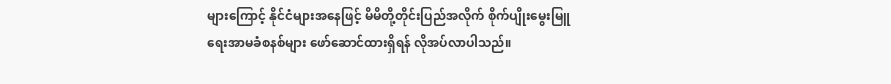များကြောင့် နိုင်ငံများအနေဖြင့် မိမိတို့တိုင်းပြည်အလိုက် စိုက်ပျိုးမွေးမြူရေးအာမခံစနစ်များ ဖော်ဆောင်ထားရှိရန် လိုအပ်လာပါသည်။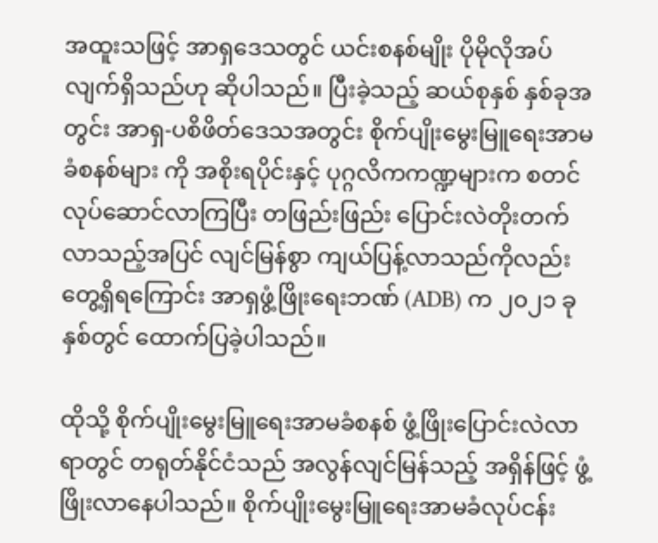အထူးသဖြင့် အာရှဒေသတွင် ယင်းစနစ်မျိုး ပိုမိုလိုအပ်လျက်ရှိသည်ဟု ဆိုပါသည်။ ပြီးခဲ့သည့် ဆယ်စုနှစ် နှစ်ခုအတွင်း အာရှ-ပစိဖိတ်ဒေသအတွင်း စိုက်ပျိုးမွေးမြူရေးအာမခံစနစ်များ ကို အစိုးရပိုင်းနှင့် ပုဂ္ဂလိကကဏ္ဍများက စတင်လုပ်ဆောင်လာကြပြီး တဖြည်းဖြည်း ပြောင်းလဲတိုးတက်လာသည့်အပြင် လျင်မြန်စွာ ကျယ်ပြန့်လာသည်ကိုလည်း တွေ့ရှိရကြောင်း အာရှဖွံ့ဖြိုးရေးဘဏ် (ADB) က ၂၀၂၁ ခုနှစ်တွင် ထောက်ပြခဲ့ပါသည်။

ထိုသို့ စိုက်ပျိုးမွေးမြူရေးအာမခံစနစ် ဖွံ့ဖြိုးပြောင်းလဲလာရာတွင် တရုတ်နိုင်ငံသည် အလွန်လျင်မြန်သည့် အရှိန်ဖြင့် ဖွံ့ဖြိုးလာနေပါသည်။ စိုက်ပျိုးမွေးမြူရေးအာမခံလုပ်ငန်း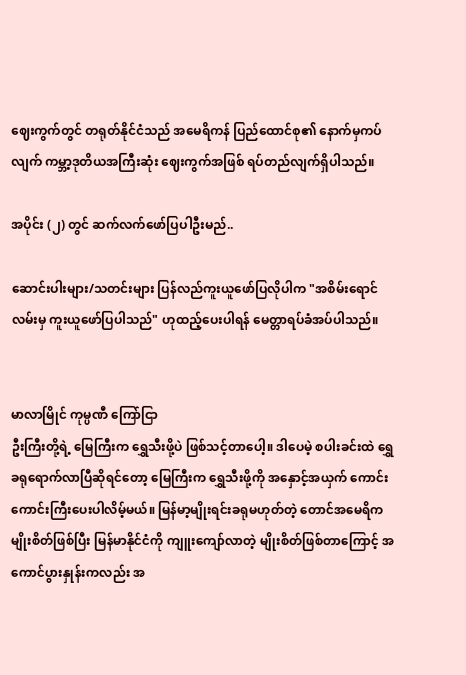ဈေးကွက်တွင် တရုတ်နိုင်ငံသည် အမေရိကန် ပြည်ထောင်စု၏ နောက်မှကပ်လျက် ကမ္ဘာ့ဒုတိယအကြီးဆုံး ဈေးကွက်အဖြစ် ရပ်တည်လျက်ရှိပါသည်။

အပိုင်း (၂) တွင် ဆက်လက်ဖော်ပြပါဦးမည်..

ဆောင်းပါးများ/သတင်းများ ပြန်လည်ကူးယူဖော်ပြလိုပါက "အစိမ်းရောင်လမ်းမှ ကူးယူဖော်ပြပါသည်" ဟုထည့်ပေးပါရန် မေတ္တာရပ်ခံအပ်ပါသည်။


မာလာမြိုင် ကုမ္ပဏီ ကြော်ငြာ
ဦးကြီးတို့ရဲ့ မြေကြီးက ရွှေသီးဖို့ပဲ ဖြစ်သင့်တာပေါ့။ ဒါပေမဲ့ စပါးခင်းထဲ ရွှေခရုရောက်လာပြီဆိုရင်တော့ မြေကြီးက ရွှေသီးဖို့ကို အနှောင့်အယှက် ကောင်းကောင်းကြီးပေးပါလိမ့်မယ်။ မြန်မာ့မျိုးရင်းခရုမဟုတ်တဲ့ တောင်အမေရိကမျိုးစိတ်ဖြစ်ပြီး မြန်မာနိုင်ငံကို ကျူးကျော်လာတဲ့ မျိုးစိတ်ဖြစ်တာကြောင့် အကောင်ပွားနှုန်းကလည်း အ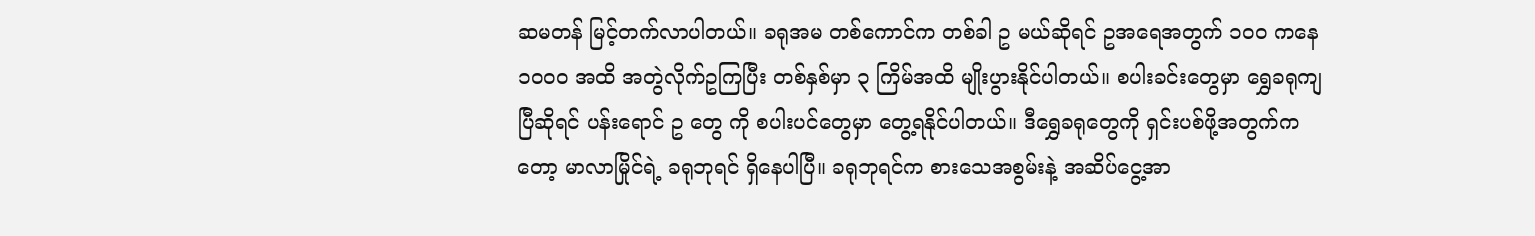ဆမတန် မြင့်တက်လာပါတယ်။ ခရုအမ တစ်ကောင်က တစ်ခါ ဥ မယ်ဆိုရင် ဥအရေအတွက် ၁၀၀ ကနေ ၁၀၀၀ အထိ အတွဲလိုက်ဥကြပြီး တစ်နှစ်မှာ ၃ ကြိမ်အထိ မျိုးပွားနိုင်ပါတယ်။ စပါးခင်းတွေမှာ ရွှေခရုကျပြီဆိုရင် ပန်းရောင် ဥ တွေ ကို စပါးပင်တွေမှာ တွေ့ရနိုင်ပါတယ်။ ဒီရွှေခရုတွေကို ရှင်းပစ်ဖို့အတွက်ကတော့ မာလာမြိုင်ရဲ့ ခရုဘုရင် ရှိနေပါပြီ။ ခရုဘုရင်က စားသေအစွမ်းနဲ့ အဆိပ်ငွေ့အာ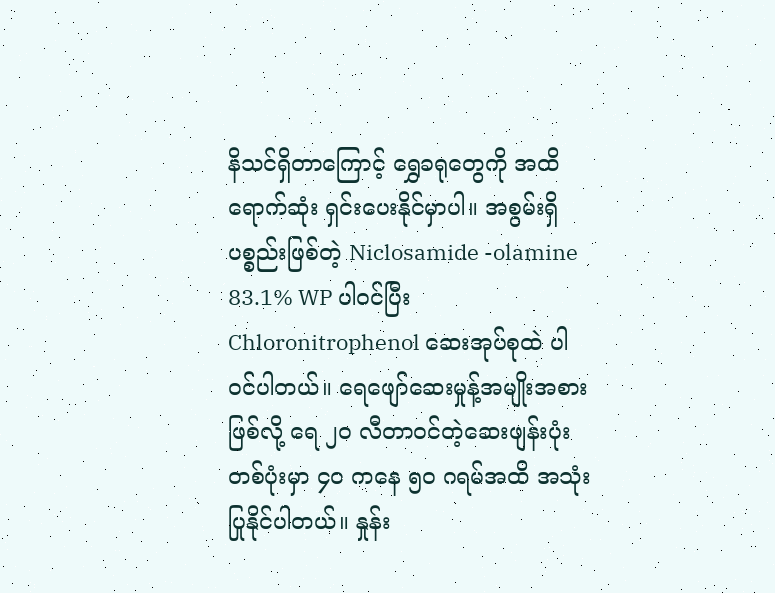နိသင်ရှိတာကြောင့် ရွှေခရုတွေကို အထိရောက်ဆုံး ရှင်းပေးနိုင်မှာပါ။ အစွမ်းရှိပစ္စည်းဖြစ်တဲ့ Niclosamide -olamine 83.1% WP ပါဝင်ပြီး Chloronitrophenol ဆေးအုပ်စုထဲ ပါဝင်ပါတယ်။ ရေဖျော်ဆေးမှုန့်အမျိုးအစားဖြစ်လို့ ရေ ၂၀ လီတာဝင်တဲ့ဆေးဖျန်းပုံး တစ်ပုံးမှာ ၄၀ ကနေ ၅၀ ဂရမ်အထိ အသုံးပြုနိုင်ပါတယ်။ နှုန်း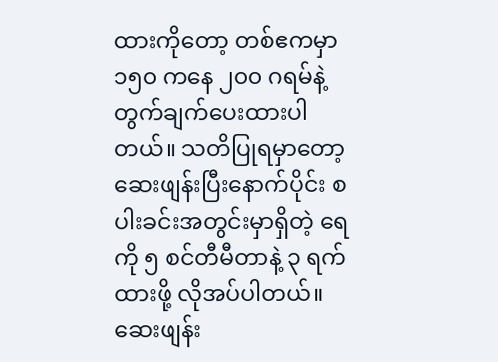ထားကိုတော့ တစ်ဧကမှာ ၁၅၀ ကနေ ၂၀၀ ဂရမ်နဲ့ တွက်ချက်ပေးထားပါတယ်။ သတိပြုရမှာတော့ ဆေးဖျန်းပြီးနောက်ပိုင်း စပါးခင်းအတွင်းမှာရှိတဲ့ ရေကို ၅ စင်တီမီတာနဲ့ ၃ ရက်ထားဖို့ လိုအပ်ပါတယ်။ ဆေးဖျန်း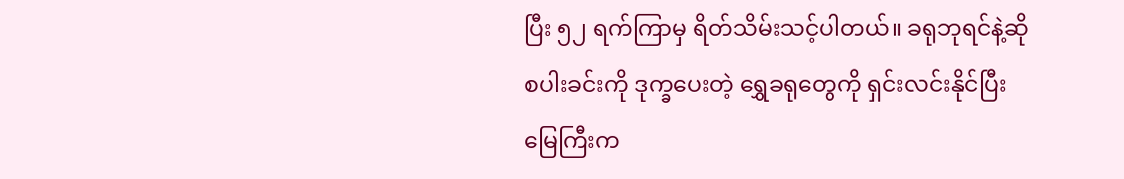ပြီး ၅၂ ရက်ကြာမှ ရိတ်သိမ်းသင့်ပါတယ်။ ခရုဘုရင်နဲ့ဆို စပါးခင်းကို ဒုက္ခပေးတဲ့ ရွှေခရုတွေကို ရှင်းလင်းနိုင်ပြီး မြေကြီးက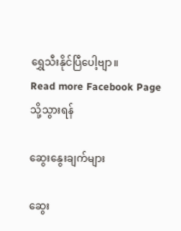ရွှေသီးနိုင်ပြီပေါ့ဗျာ။
Read more Facebook Page သို့သွားရန်

ဆွေးနွေးချက်များ

ဆွေး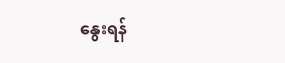နွေးရန်